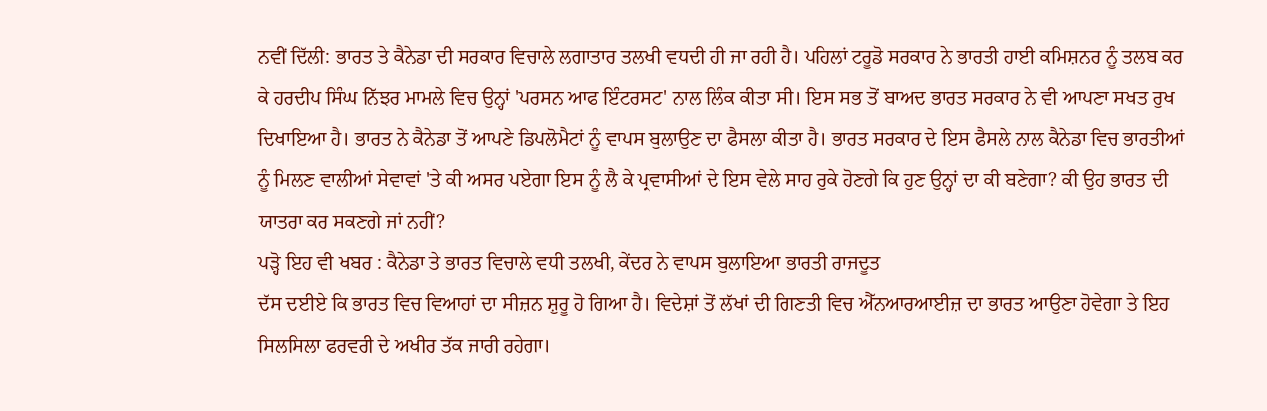ਨਵੀਂ ਦਿੱਲੀ: ਭਾਰਤ ਤੇ ਕੈਨੇਡਾ ਦੀ ਸਰਕਾਰ ਵਿਚਾਲੇ ਲਗਾਤਾਰ ਤਲਖੀ ਵਧਦੀ ਹੀ ਜਾ ਰਹੀ ਹੈ। ਪਹਿਲਾਂ ਟਰੂਡੋ ਸਰਕਾਰ ਨੇ ਭਾਰਤੀ ਹਾਈ ਕਮਿਸ਼ਨਰ ਨੂੰ ਤਲਬ ਕਰ ਕੇ ਹਰਦੀਪ ਸਿੰਘ ਨਿੱਝਰ ਮਾਮਲੇ ਵਿਚ ਉਨ੍ਹਾਂ 'ਪਰਸਨ ਆਫ ਇੰਟਰਸਟ' ਨਾਲ ਲਿੰਕ ਕੀਤਾ ਸੀ। ਇਸ ਸਭ ਤੋਂ ਬਾਅਦ ਭਾਰਤ ਸਰਕਾਰ ਨੇ ਵੀ ਆਪਣਾ ਸਖਤ ਰੁਖ ਦਿਖਾਇਆ ਹੈ। ਭਾਰਤ ਨੇ ਕੈਨੇਡਾ ਤੋਂ ਆਪਣੇ ਡਿਪਲੋਮੈਟਾਂ ਨੂੰ ਵਾਪਸ ਬੁਲਾਉਣ ਦਾ ਫੈਸਲਾ ਕੀਤਾ ਹੈ। ਭਾਰਤ ਸਰਕਾਰ ਦੇ ਇਸ ਫੈਸਲੇ ਨਾਲ ਕੈਨੇਡਾ ਵਿਚ ਭਾਰਤੀਆਂ ਨੂੰ ਮਿਲਣ ਵਾਲੀਆਂ ਸੇਵਾਵਾਂ 'ਤੇ ਕੀ ਅਸਰ ਪਏਗਾ ਇਸ ਨੂੰ ਲੈ ਕੇ ਪ੍ਰਵਾਸੀਆਂ ਦੇ ਇਸ ਵੇਲੇ ਸਾਹ ਰੁਕੇ ਹੋਣਗੇ ਕਿ ਹੁਣ ਉਨ੍ਹਾਂ ਦਾ ਕੀ ਬਣੇਗਾ? ਕੀ ਉਹ ਭਾਰਤ ਦੀ ਯਾਤਰਾ ਕਰ ਸਕਣਗੇ ਜਾਂ ਨਹੀਂ?
ਪੜ੍ਹੋ ਇਹ ਵੀ ਖਬਰ : ਕੈਨੇਡਾ ਤੇ ਭਾਰਤ ਵਿਚਾਲੇ ਵਧੀ ਤਲਖੀ, ਕੇਂਦਰ ਨੇ ਵਾਪਸ ਬੁਲਾਇਆ ਭਾਰਤੀ ਰਾਜਦੂਤ
ਦੱਸ ਦਈਏ ਕਿ ਭਾਰਤ ਵਿਚ ਵਿਆਹਾਂ ਦਾ ਸੀਜ਼ਨ ਸ਼ੁਰੂ ਹੋ ਗਿਆ ਹੈ। ਵਿਦੇਸ਼ਾਂ ਤੋਂ ਲੱਖਾਂ ਦੀ ਗਿਣਤੀ ਵਿਚ ਐੱਨਆਰਆਈਜ਼ ਦਾ ਭਾਰਤ ਆਉਣਾ ਹੋਵੇਗਾ ਤੇ ਇਹ ਸਿਲਸਿਲਾ ਫਰਵਰੀ ਦੇ ਅਖੀਰ ਤੱਕ ਜਾਰੀ ਰਹੇਗਾ।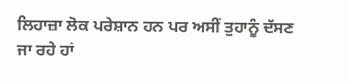ਲਿਹਾਜ਼ਾ ਲੋਕ ਪਰੇਸ਼ਾਨ ਹਨ ਪਰ ਅਸੀਂ ਤੁਹਾਨੂੰ ਦੱਸਣ ਜਾ ਰਹੇ ਹਾਂ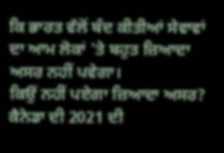ਕਿ ਭਾਰਤ ਵੱਲੋਂ ਬੰਦ ਕੀਤੀਆਂ ਸੇਵਾਵਾਂ ਦਾ ਆਮ ਲੋਕਾਂ 'ਤੇ ਬਹੁਤ ਜ਼ਿਆਦਾ ਅਸਰ ਨਹੀਂ ਪਵੇਗਾ।
ਕਿਉਂ ਨਹੀਂ ਪਏਗਾ ਜ਼ਿਆਦਾ ਅਸਰ?
ਕੈਨੇਡਾ ਦੀ 2021 ਦੀ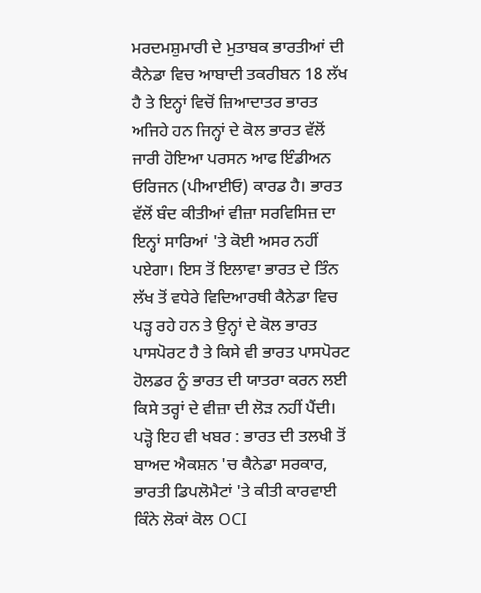ਮਰਦਮਸ਼ੁਮਾਰੀ ਦੇ ਮੁਤਾਬਕ ਭਾਰਤੀਆਂ ਦੀ ਕੈਨੇਡਾ ਵਿਚ ਆਬਾਦੀ ਤਕਰੀਬਨ 18 ਲੱਖ ਹੈ ਤੇ ਇਨ੍ਹਾਂ ਵਿਚੋਂ ਜ਼ਿਆਦਾਤਰ ਭਾਰਤ ਅਜਿਹੇ ਹਨ ਜਿਨ੍ਹਾਂ ਦੇ ਕੋਲ ਭਾਰਤ ਵੱਲੋਂ ਜਾਰੀ ਹੋਇਆ ਪਰਸਨ ਆਫ ਇੰਡੀਅਨ ਓਰਿਜਨ (ਪੀਆਈਓ) ਕਾਰਡ ਹੈ। ਭਾਰਤ ਵੱਲੋਂ ਬੰਦ ਕੀਤੀਆਂ ਵੀਜ਼ਾ ਸਰਵਿਸਿਜ਼ ਦਾ ਇਨ੍ਹਾਂ ਸਾਰਿਆਂ 'ਤੇ ਕੋਈ ਅਸਰ ਨਹੀਂ ਪਏਗਾ। ਇਸ ਤੋਂ ਇਲਾਵਾ ਭਾਰਤ ਦੇ ਤਿੰਨ ਲੱਖ ਤੋਂ ਵਧੇਰੇ ਵਿਦਿਆਰਥੀ ਕੈਨੇਡਾ ਵਿਚ ਪੜ੍ਹ ਰਹੇ ਹਨ ਤੇ ਉਨ੍ਹਾਂ ਦੇ ਕੋਲ ਭਾਰਤ ਪਾਸਪੋਰਟ ਹੈ ਤੇ ਕਿਸੇ ਵੀ ਭਾਰਤ ਪਾਸਪੋਰਟ ਹੋਲਡਰ ਨੂੰ ਭਾਰਤ ਦੀ ਯਾਤਰਾ ਕਰਨ ਲਈ ਕਿਸੇ ਤਰ੍ਹਾਂ ਦੇ ਵੀਜ਼ਾ ਦੀ ਲੋੜ ਨਹੀਂ ਪੈਂਦੀ।
ਪੜ੍ਹੋ ਇਹ ਵੀ ਖਬਰ : ਭਾਰਤ ਦੀ ਤਲਖੀ ਤੋਂ ਬਾਅਦ ਐਕਸ਼ਨ 'ਚ ਕੈਨੇਡਾ ਸਰਕਾਰ, ਭਾਰਤੀ ਡਿਪਲੋਮੈਟਾਂ 'ਤੇ ਕੀਤੀ ਕਾਰਵਾਈ
ਕਿੰਨੇ ਲੋਕਾਂ ਕੋਲ OCI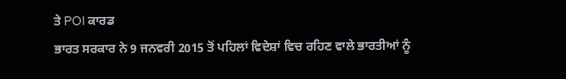ਤੇ POI ਕਾਰਡ
ਭਾਰਤ ਸਰਕਾਰ ਨੇ 9 ਜਨਵਰੀ 2015 ਤੋਂ ਪਹਿਲਾਂ ਵਿਦੇਸ਼ਾਂ ਵਿਚ ਰਹਿਣ ਵਾਲੇ ਭਾਰਤੀਆਂ ਨੂੰ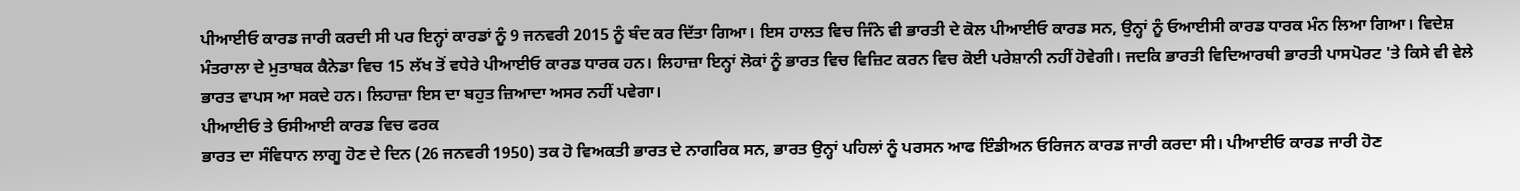ਪੀਆਈਓ ਕਾਰਡ ਜਾਰੀ ਕਰਦੀ ਸੀ ਪਰ ਇਨ੍ਹਾਂ ਕਾਰਡਾਂ ਨੂੰ 9 ਜਨਵਰੀ 2015 ਨੂੰ ਬੰਦ ਕਰ ਦਿੱਤਾ ਗਿਆ। ਇਸ ਹਾਲਤ ਵਿਚ ਜਿੰਨੇ ਵੀ ਭਾਰਤੀ ਦੇ ਕੋਲ ਪੀਆਈਓ ਕਾਰਡ ਸਨ, ਉਨ੍ਹਾਂ ਨੂੰ ਓਆਈਸੀ ਕਾਰਡ ਧਾਰਕ ਮੰਨ ਲਿਆ ਗਿਆ। ਵਿਦੇਸ਼ ਮੰਤਰਾਲਾ ਦੇ ਮੁਤਾਬਕ ਕੈਨੇਡਾ ਵਿਚ 15 ਲੱਖ ਤੋਂ ਵਧੇਰੇ ਪੀਆਈਓ ਕਾਰਡ ਧਾਰਕ ਹਨ। ਲਿਹਾਜ਼ਾ ਇਨ੍ਹਾਂ ਲੋਕਾਂ ਨੂੰ ਭਾਰਤ ਵਿਚ ਵਿਜ਼ਿਟ ਕਰਨ ਵਿਚ ਕੋਈ ਪਰੇਸ਼ਾਨੀ ਨਹੀਂ ਹੋਵੇਗੀ। ਜਦਕਿ ਭਾਰਤੀ ਵਿਦਿਆਰਥੀ ਭਾਰਤੀ ਪਾਸਪੋਰਟ 'ਤੇ ਕਿਸੇ ਵੀ ਵੇਲੇ ਭਾਰਤ ਵਾਪਸ ਆ ਸਕਦੇ ਹਨ। ਲਿਹਾਜ਼ਾ ਇਸ ਦਾ ਬਹੁਤ ਜ਼ਿਆਦਾ ਅਸਰ ਨਹੀਂ ਪਵੇਗਾ।
ਪੀਆਈਓ ਤੇ ਓਸੀਆਈ ਕਾਰਡ ਵਿਚ ਫਰਕ
ਭਾਰਤ ਦਾ ਸੰਵਿਧਾਨ ਲਾਗੂ ਹੋਣ ਦੇ ਦਿਨ (26 ਜਨਵਰੀ 1950) ਤਕ ਹੋ ਵਿਅਕਤੀ ਭਾਰਤ ਦੇ ਨਾਗਰਿਕ ਸਨ, ਭਾਰਤ ਉਨ੍ਹਾਂ ਪਹਿਲਾਂ ਨੂੰ ਪਰਸਨ ਆਫ ਇੰਡੀਅਨ ਓਰਿਜਨ ਕਾਰਡ ਜਾਰੀ ਕਰਦਾ ਸੀ। ਪੀਆਈਓ ਕਾਰਡ ਜਾਰੀ ਹੋਣ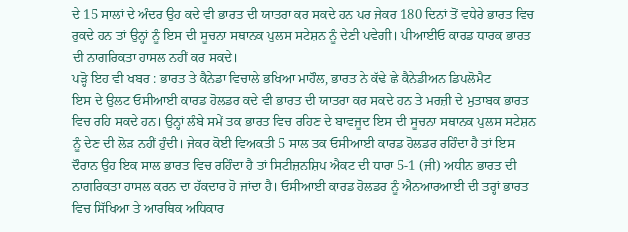ਦੇ 15 ਸਾਲਾਂ ਦੇ ਅੰਦਰ ਉਹ ਕਦੇ ਵੀ ਭਾਰਤ ਦੀ ਯਾਤਰਾ ਕਰ ਸਕਦੇ ਹਨ ਪਰ ਜੇਕਰ 180 ਦਿਨਾਂ ਤੋਂ ਵਧੇਰੇ ਭਾਰਤ ਵਿਚ ਰੁਕਦੇ ਹਨ ਤਾਂ ਉਨ੍ਹਾਂ ਨੂੰ ਇਸ ਦੀ ਸੂਚਨਾ ਸਥਾਨਕ ਪੁਲਸ ਸਟੇਸ਼ਨ ਨੂੰ ਦੇਣੀ ਪਵੇਗੀ। ਪੀਆਈਓ ਕਾਰਡ ਧਾਰਕ ਭਾਰਤ ਦੀ ਨਾਗਰਿਕਤਾ ਹਾਸਲ ਨਹੀਂ ਕਰ ਸਕਦੇ।
ਪੜ੍ਹੋ ਇਹ ਵੀ ਖਬਰ : ਭਾਰਤ ਤੇ ਕੈਨੇਡਾ ਵਿਚਾਲੇ ਭਖਿਆ ਮਾਹੌਲ, ਭਾਰਤ ਨੇ ਕੱਢੇ ਛੇ ਕੈਨੇਡੀਅਨ ਡਿਪਲੋਮੈਟ
ਇਸ ਦੇ ਉਲਟ ਓਸੀਆਈ ਕਾਰਡ ਹੋਲਡਰ ਕਦੇ ਵੀ ਭਾਰਤ ਦੀ ਯਾਤਰਾ ਕਰ ਸਕਦੇ ਹਨ ਤੇ ਮਰਜ਼ੀ ਦੇ ਮੁਤਾਬਕ ਭਾਰਤ ਵਿਚ ਰਹਿ ਸਕਦੇ ਹਨ। ਉਨ੍ਹਾਂ ਲੰਬੇ ਸਮੇਂ ਤਕ ਭਾਰਤ ਵਿਚ ਰਹਿਣ ਦੇ ਬਾਵਜੂਦ ਇਸ ਦੀ ਸੂਚਨਾ ਸਥਾਨਕ ਪੁਲਸ ਸਟੇਸ਼ਨ ਨੂੰ ਦੇਣ ਦੀ ਲੋੜ ਨਹੀਂ ਹੁੰਦੀ। ਜੇਕਰ ਕੋਈ ਵਿਅਕਤੀ 5 ਸਾਲ ਤਕ ਓਸੀਆਈ ਕਾਰਡ ਹੋਲਡਰ ਰਹਿੰਦਾ ਹੈ ਤਾਂ ਇਸ ਦੌਰਾਨ ਉਹ ਇਕ ਸਾਲ ਭਾਰਤ ਵਿਚ ਰਹਿੰਦਾ ਹੈ ਤਾਂ ਸਿਟੀਜ਼ਨਸ਼ਿਪ ਐਕਟ ਦੀ ਧਾਰਾ 5-1 (ਜੀ) ਅਧੀਨ ਭਾਰਤ ਦੀ ਨਾਗਰਿਕਤਾ ਹਾਸਲ ਕਰਨ ਦਾ ਹੱਕਦਾਰ ਹੋ ਜਾਂਦਾ ਹੈ। ਓਸੀਆਈ ਕਾਰਡ ਹੋਲਡਰ ਨੂੰ ਐਨਆਰਆਈ ਦੀ ਤਰ੍ਹਾਂ ਭਾਰਤ ਵਿਚ ਸਿੱਖਿਆ ਤੇ ਆਰਥਿਕ ਅਧਿਕਾਰ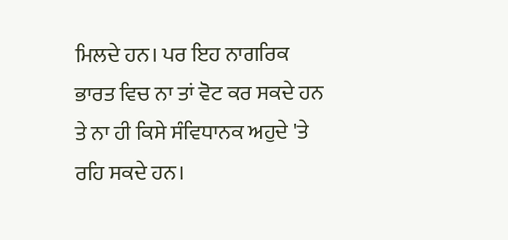ਮਿਲਦੇ ਹਨ। ਪਰ ਇਹ ਨਾਗਰਿਕ ਭਾਰਤ ਵਿਚ ਨਾ ਤਾਂ ਵੋਟ ਕਰ ਸਕਦੇ ਹਨ ਤੇ ਨਾ ਹੀ ਕਿਸੇ ਸੰਵਿਧਾਨਕ ਅਹੁਦੇ 'ਤੇ ਰਹਿ ਸਕਦੇ ਹਨ।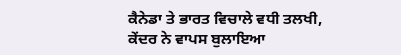ਕੈਨੇਡਾ ਤੇ ਭਾਰਤ ਵਿਚਾਲੇ ਵਧੀ ਤਲਖੀ, ਕੇਂਦਰ ਨੇ ਵਾਪਸ ਬੁਲਾਇਆ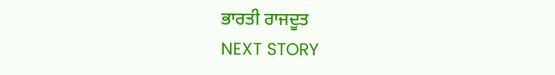ਭਾਰਤੀ ਰਾਜਦੂਤ
NEXT STORY